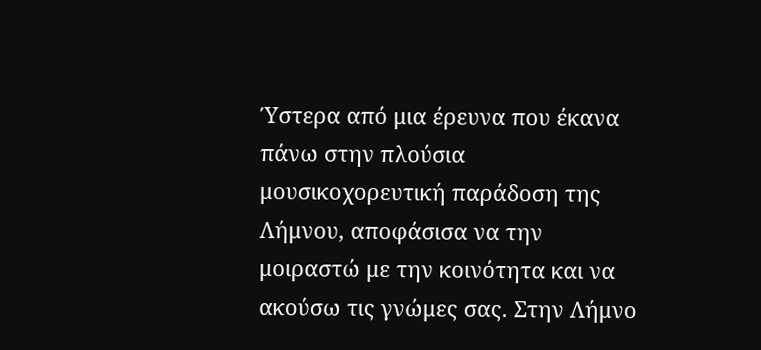Ύστερα από μια έρευνα που έκανα πάνω στην πλούσια μουσικοχορευτική παράδοση της Λήμνου, αποφάσισα να την μοιραστώ με την κοινότητα και να ακούσω τις γνώμες σας. Στην Λήμνο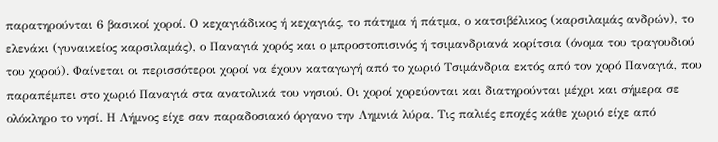παρατηρούνται 6 βασικοί χοροί. Ο κεχαγιάδικος ή κεχαγιάς, το πάτημα ή πάτμα, ο κατσιβέλικος (καρσιλαμάς ανδρών), το ελενάκι (γυναικείος καρσιλαμάς), ο Παναγιά χορός και ο μπροστοπισινός ή τσιμανδριανά κορίτσια (όνομα του τραγουδιού του χορού). Φαίνεται οι περισσότεροι χοροί να έχουν καταγωγή από το χωριό Τσιμάνδρια εκτός από τον χορό Παναγιά, που παραπέμπει στο χωριό Παναγιά στα ανατολικά του νησιού. Οι χοροί χορεύονται και διατηρούνται μέχρι και σήμερα σε ολόκληρο το νησί. Η Λήμνος είχε σαν παραδοσιακό όργανο την Λημνιά λύρα. Τις παλιές εποχές κάθε χωριό είχε από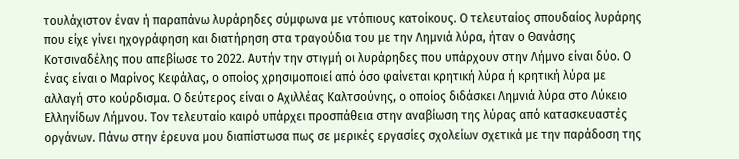τουλάχιστον έναν ή παραπάνω λυράρηδες σύμφωνα με ντόπιους κατοίκους. Ο τελευταίος σπουδαίος λυράρης που είχε γίνει ηχογράφηση και διατήρηση στα τραγούδια του με την Λημνιά λύρα, ήταν ο Θανάσης Κοτσιναδέλης που απεβίωσε το 2022. Αυτήν την στιγμή οι λυράρηδες που υπάρχουν στην Λήμνο είναι δύο. Ο ένας είναι ο Μαρίνος Κεφάλας, ο οποίος χρησιμοποιεί από όσο φαίνεται κρητική λύρα ή κρητική λύρα με αλλαγή στο κούρδισμα. Ο δεύτερος είναι ο Αχιλλέας Καλτσούνης, ο οποίος διδάσκει Λημνιά λύρα στο Λύκειο Ελληνίδων Λήμνου. Τον τελευταίο καιρό υπάρχει προσπάθεια στην αναβίωση της λύρας από κατασκευαστές οργάνων. Πάνω στην έρευνα μου διαπίστωσα πως σε μερικές εργασίες σχολείων σχετικά με την παράδοση της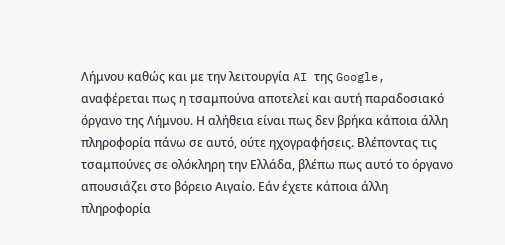Λήμνου καθώς και με την λειτουργία AI της Google, αναφέρεται πως η τσαμπούνα αποτελεί και αυτή παραδοσιακό όργανο της Λήμνου. Η αλήθεια είναι πως δεν βρήκα κάποια άλλη πληροφορία πάνω σε αυτό, ούτε ηχογραφήσεις. Βλέποντας τις τσαμπούνες σε ολόκληρη την Ελλάδα, βλέπω πως αυτό το όργανο απουσιάζει στο βόρειο Αιγαίο. Εάν έχετε κάποια άλλη πληροφορία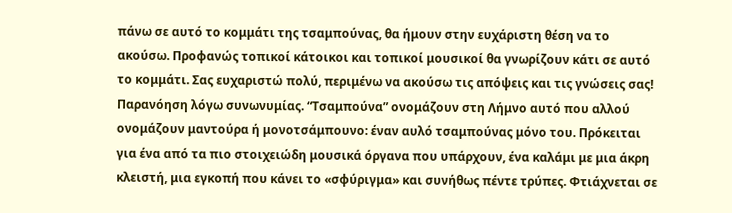πάνω σε αυτό το κομμάτι της τσαμπούνας, θα ήμουν στην ευχάριστη θέση να το ακούσω. Προφανώς τοπικοί κάτοικοι και τοπικοί μουσικοί θα γνωρίζουν κάτι σε αυτό το κομμάτι. Σας ευχαριστώ πολύ, περιμένω να ακούσω τις απόψεις και τις γνώσεις σας!
Παρανόηση λόγω συνωνυμίας. “Τσαμπούνα” ονομάζουν στη Λήμνο αυτό που αλλού ονομάζουν μαντούρα ή μονοτσάμπουνο: έναν αυλό τσαμπούνας μόνο του. Πρόκειται για ένα από τα πιο στοιχειώδη μουσικά όργανα που υπάρχουν, ένα καλάμι με μια άκρη κλειστή, μια εγκοπή που κάνει το «σφύριγμα» και συνήθως πέντε τρύπες. Φτιάχνεται σε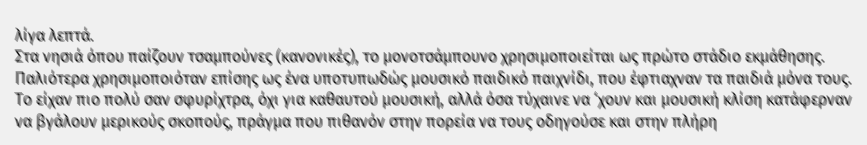λίγα λεπτά.
Στα νησιά όπου παίζουν τσαμπούνες (κανονικές), το μονοτσάμπουνο χρησιμοποιείται ως πρώτο στάδιο εκμάθησης. Παλιότερα χρησιμοποιόταν επίσης ως ένα υποτυπωδώς μουσικό παιδικό παιχνίδι, που έφτιαχναν τα παιδιά μόνα τους. Το είχαν πιο πολύ σαν σφυρίχτρα, όχι για καθαυτού μουσική, αλλά όσα τύχαινε να ‘χουν και μουσική κλίση κατάφερναν να βγάλουν μερικούς σκοπούς, πράγμα που πιθανόν στην πορεία να τους οδηγούσε και στην πλήρη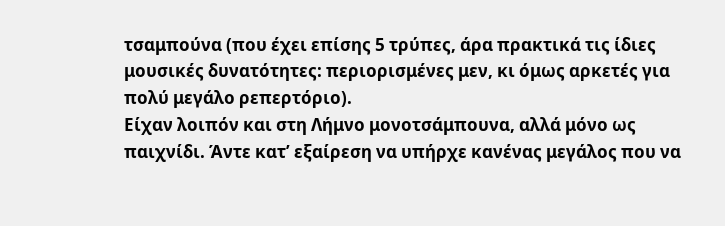τσαμπούνα (που έχει επίσης 5 τρύπες, άρα πρακτικά τις ίδιες μουσικές δυνατότητες: περιορισμένες μεν, κι όμως αρκετές για πολύ μεγάλο ρεπερτόριο).
Είχαν λοιπόν και στη Λήμνο μονοτσάμπουνα, αλλά μόνο ως παιχνίδι. Άντε κατ’ εξαίρεση να υπήρχε κανένας μεγάλος που να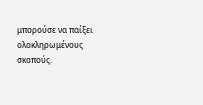μπορούσε να παίξει ολοκληρωμένους σκοπούς.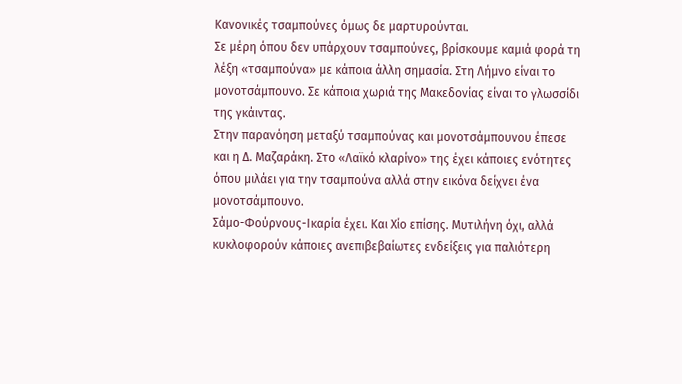Κανονικές τσαμπούνες όμως δε μαρτυρούνται.
Σε μέρη όπου δεν υπάρχουν τσαμπούνες, βρίσκουμε καμιά φορά τη λέξη «τσαμπούνα» με κάποια άλλη σημασία. Στη Λήμνο είναι το μονοτσάμπουνο. Σε κάποια χωριά της Μακεδονίας είναι το γλωσσίδι της γκάιντας.
Στην παρανόηση μεταξύ τσαμπούνας και μονοτσάμπουνου έπεσε και η Δ. Μαζαράκη. Στο «Λαϊκό κλαρίνο» της έχει κάποιες ενότητες όπου μιλάει για την τσαμπούνα αλλά στην εικόνα δείχνει ένα μονοτσάμπουνο.
Σάμο-Φούρνους-Ικαρία έχει. Και Χίο επίσης. Μυτιλήνη όχι, αλλά κυκλοφορούν κάποιες ανεπιβεβαίωτες ενδείξεις για παλιότερη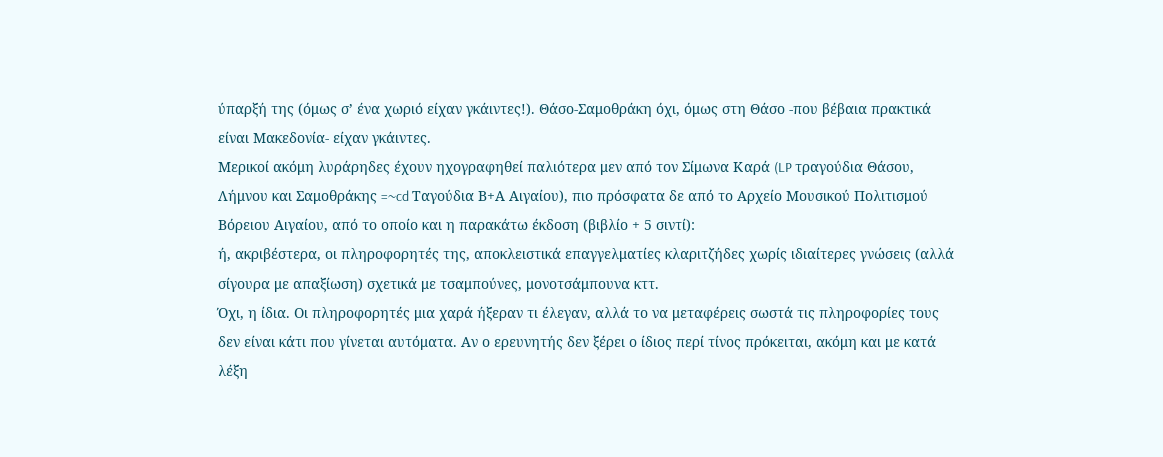ύπαρξή της (όμως σ’ ένα χωριό είχαν γκάιντες!). Θάσο-Σαμοθράκη όχι, όμως στη Θάσο -που βέβαια πρακτικά είναι Μακεδονία- είχαν γκάιντες.
Μερικοί ακόμη λυράρηδες έχουν ηχογραφηθεί παλιότερα μεν από τον Σίμωνα Καρά (LP τραγούδια Θάσου, Λήμνου και Σαμοθράκης =~cd Ταγούδια Β+Α Αιγαίου), πιο πρόσφατα δε από το Αρχείο Μουσικού Πολιτισμού Βόρειου Αιγαίου, από το οποίο και η παρακάτω έκδοση (βιβλίο + 5 σιντί):
ή, ακριβέστερα, οι πληροφορητές της, αποκλειστικά επαγγελματίες κλαριτζήδες χωρίς ιδιαίτερες γνώσεις (αλλά σίγουρα με απαξίωση) σχετικά με τσαμπούνες, μονοτσάμπουνα κττ.
Όχι, η ίδια. Οι πληροφορητές μια χαρά ήξεραν τι έλεγαν, αλλά το να μεταφέρεις σωστά τις πληροφορίες τους δεν είναι κάτι που γίνεται αυτόματα. Αν ο ερευνητής δεν ξέρει ο ίδιος περί τίνος πρόκειται, ακόμη και με κατά λέξη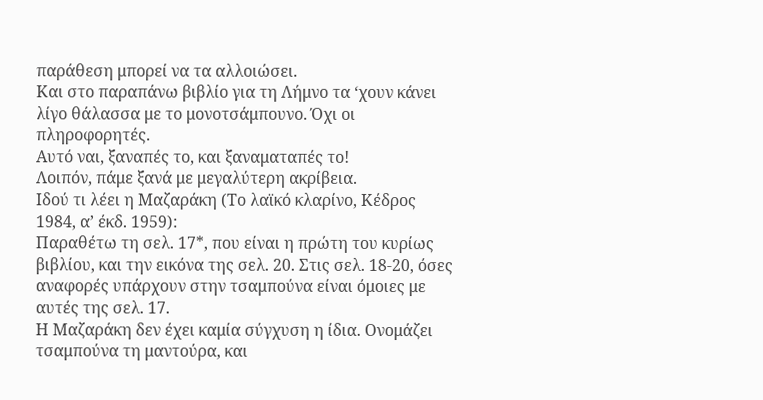παράθεση μπορεί να τα αλλοιώσει.
Και στο παραπάνω βιβλίο για τη Λήμνο τα ‘χουν κάνει λίγο θάλασσα με το μονοτσάμπουνο. Όχι οι πληροφορητές.
Αυτό ναι, ξαναπές το, και ξαναματαπές το!
Λοιπόν, πάμε ξανά με μεγαλύτερη ακρίβεια.
Ιδού τι λέει η Μαζαράκη (Το λαϊκό κλαρίνο, Κέδρος 1984, α’ έκδ. 1959):
Παραθέτω τη σελ. 17*, που είναι η πρώτη του κυρίως βιβλίου, και την εικόνα της σελ. 20. Στις σελ. 18-20, όσες αναφορές υπάρχουν στην τσαμπούνα είναι όμοιες με αυτές της σελ. 17.
Η Μαζαράκη δεν έχει καμία σύγχυση η ίδια. Ονομάζει τσαμπούνα τη μαντούρα, και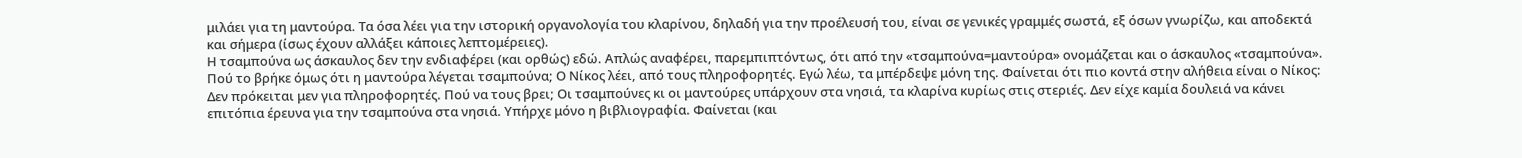μιλάει για τη μαντούρα. Τα όσα λέει για την ιστορική οργανολογία του κλαρίνου, δηλαδή για την προέλευσή του, είναι σε γενικές γραμμές σωστά, εξ όσων γνωρίζω, και αποδεκτά και σήμερα (ίσως έχουν αλλάξει κάποιες λεπτομέρειες).
Η τσαμπούνα ως άσκαυλος δεν την ενδιαφέρει (και ορθώς) εδώ. Απλώς αναφέρει, παρεμπιπτόντως, ότι από την «τσαμπούνα=μαντούρα» ονομάζεται και ο άσκαυλος «τσαμπούνα».
Πού το βρήκε όμως ότι η μαντούρα λέγεται τσαμπούνα; Ο Νίκος λέει, από τους πληροφορητές. Εγώ λέω, τα μπέρδεψε μόνη της. Φαίνεται ότι πιο κοντά στην αλήθεια είναι ο Νίκος:
Δεν πρόκειται μεν για πληροφορητές. Πού να τους βρει; Οι τσαμπούνες κι οι μαντούρες υπάρχουν στα νησιά, τα κλαρίνα κυρίως στις στεριές. Δεν είχε καμία δουλειά να κάνει επιτόπια έρευνα για την τσαμπούνα στα νησιά. Υπήρχε μόνο η βιβλιογραφία. Φαίνεται (και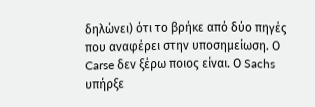δηλώνει) ότι το βρήκε από δύο πηγές που αναφέρει στην υποσημείωση. Ο Carse δεν ξέρω ποιος είναι. Ο Sachs υπήρξε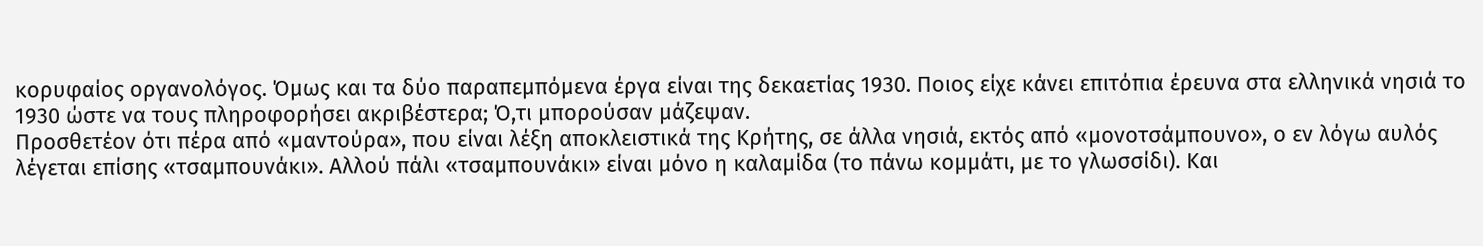κορυφαίος οργανολόγος. Όμως και τα δύο παραπεμπόμενα έργα είναι της δεκαετίας 1930. Ποιος είχε κάνει επιτόπια έρευνα στα ελληνικά νησιά το 1930 ώστε να τους πληροφορήσει ακριβέστερα; Ό,τι μπορούσαν μάζεψαν.
Προσθετέον ότι πέρα από «μαντούρα», που είναι λέξη αποκλειστικά της Κρήτης, σε άλλα νησιά, εκτός από «μονοτσάμπουνο», ο εν λόγω αυλός λέγεται επίσης «τσαμπουνάκι». Αλλού πάλι «τσαμπουνάκι» είναι μόνο η καλαμίδα (το πάνω κομμάτι, με το γλωσσίδι). Και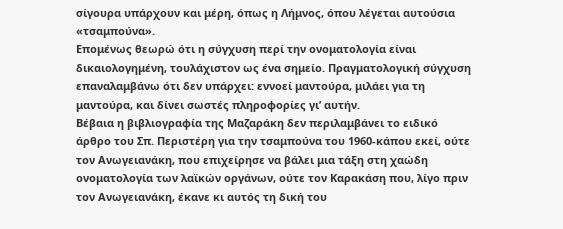σίγουρα υπάρχουν και μέρη, όπως η Λήμνος, όπου λέγεται αυτούσια «τσαμπούνα».
Επομένως θεωρώ ότι η σύγχυση περί την ονοματολογία είναι δικαιολογημένη, τουλάχιστον ως ένα σημείο. Πραγματολογική σύγχυση επαναλαμβάνω ότι δεν υπάρχει: εννοεί μαντούρα, μιλάει για τη μαντούρα, και δίνει σωστές πληροφορίες γι’ αυτήν.
Βέβαια η βιβλιογραφία της Μαζαράκη δεν περιλαμβάνει το ειδικό άρθρο του Σπ. Περιστέρη για την τσαμπούνα του 1960-κάπου εκεί, ούτε τον Ανωγειανάκη, που επιχείρησε να βάλει μια τάξη στη χαώδη ονοματολογία των λαϊκών οργάνων, ούτε τον Καρακάση που, λίγο πριν τον Ανωγειανάκη, έκανε κι αυτός τη δική του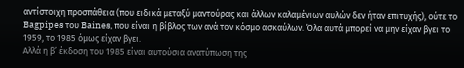αντίστοιχη προσπάθεια (που ειδικά μεταξύ μαντούρας και άλλων καλαμένιων αυλών δεν ήταν επιτυχής), ούτε το Bagpipes του Baines, που είναι η βίβλος των ανά τον κόσμο ασκαύλων. Όλα αυτά μπορεί να μην είχαν βγει το 1959, το 1985 όμως είχαν βγει.
Αλλά η β’ έκδοση του 1985 είναι αυτούσια ανατύπωση της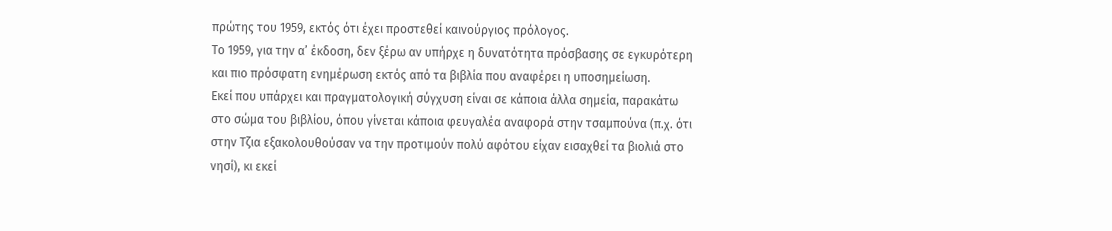πρώτης του 1959, εκτός ότι έχει προστεθεί καινούργιος πρόλογος.
Το 1959, για την α’ έκδοση, δεν ξέρω αν υπήρχε η δυνατότητα πρόσβασης σε εγκυρότερη και πιο πρόσφατη ενημέρωση εκτός από τα βιβλία που αναφέρει η υποσημείωση.
Εκεί που υπάρχει και πραγματολογική σύγχυση είναι σε κάποια άλλα σημεία, παρακάτω στο σώμα του βιβλίου, όπου γίνεται κάποια φευγαλέα αναφορά στην τσαμπούνα (π.χ. ότι στην Τζια εξακολουθούσαν να την προτιμούν πολύ αφότου είχαν εισαχθεί τα βιολιά στο νησί), κι εκεί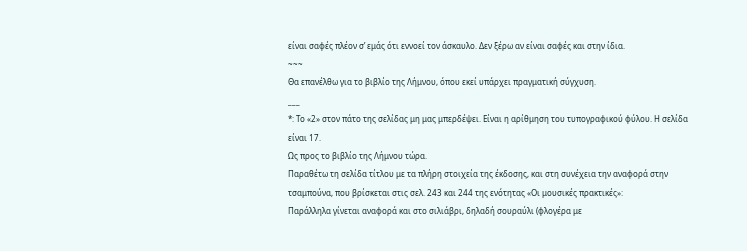είναι σαφές πλέον σ’ εμάς ότι εννοεί τον άσκαυλο. Δεν ξέρω αν είναι σαφές και στην ίδια.
~~~
Θα επανέλθω για το βιβλίο της Λήμνου, όπου εκεί υπάρχει πραγματική σύγχυση.
___
*: Το «2» στον πάτο της σελίδας μη μας μπερδέψει. Είναι η αρίθμηση του τυπογραφικού φύλου. Η σελίδα είναι 17.
Ως προς το βιβλίο της Λήμνου τώρα.
Παραθέτω τη σελίδα τίτλου με τα πλήρη στοιχεία της έκδοσης, και στη συνέχεια την αναφορά στην τσαμπούνα, που βρίσκεται στις σελ. 243 και 244 της ενότητας «Οι μουσικές πρακτικές»:
Παράλληλα γίνεται αναφορά και στο σιλιάβρι, δηλαδή σουραύλι (φλογέρα με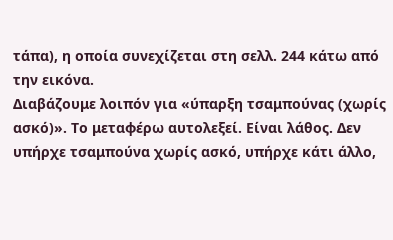τάπα), η οποία συνεχίζεται στη σελλ. 244 κάτω από την εικόνα.
Διαβάζουμε λοιπόν για «ύπαρξη τσαμπούνας (χωρίς ασκό)». Το μεταφέρω αυτολεξεί. Είναι λάθος. Δεν υπήρχε τσαμπούνα χωρίς ασκό, υπήρχε κάτι άλλο,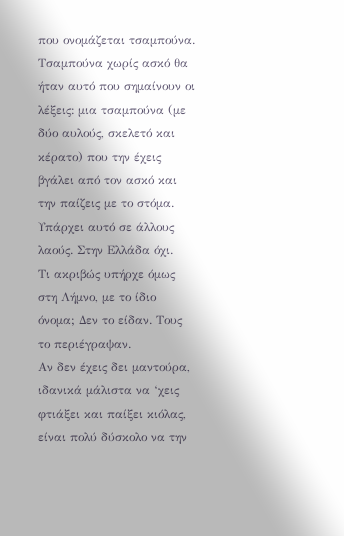που ονομάζεται τσαμπούνα. Τσαμπούνα χωρίς ασκό θα ήταν αυτό που σημαίνουν οι λέξεις: μια τσαμπούνα (με δύο αυλούς, σκελετό και κέρατο) που την έχεις βγάλει από τον ασκό και την παίζεις με το στόμα. Υπάρχει αυτό σε άλλους λαούς. Στην Ελλάδα όχι.
Τι ακριβώς υπήρχε όμως στη Λήμνο, με το ίδιο όνομα; Δεν το είδαν. Τους το περιέγραψαν.
Αν δεν έχεις δει μαντούρα, ιδανικά μάλιστα να ‘χεις φτιάξει και παίξει κιόλας, είναι πολύ δύσκολο να την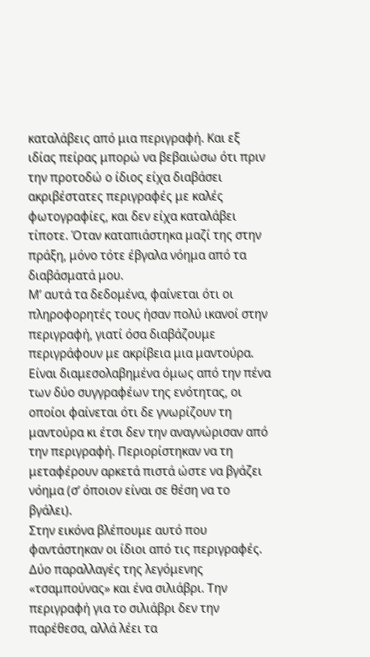καταλάβεις από μια περιγραφή. Και εξ ιδίας πείρας μπορώ να βεβαιώσω ότι πριν την προτοδώ ο ίδιος είχα διαβάσει ακριβέστατες περιγραφές με καλές φωτογραφίες, και δεν είχα καταλάβει τίποτε. Όταν καταπιάστηκα μαζί της στην πράξη, μόνο τότε έβγαλα νόημα από τα διαβάσματά μου.
Μ’ αυτά τα δεδομένα, φαίνεται ότι οι πληροφορητές τους ήσαν πολύ ικανοί στην περιγραφή, γιατί όσα διαβάζουμε περιγράφουν με ακρίβεια μια μαντούρα. Είναι διαμεσολαβημένα όμως από την πένα των δύο συγγραφέων της ενότητας, οι οποίοι φαίνεται ότι δε γνωρίζουν τη μαντούρα κι έτσι δεν την αναγνώρισαν από την περιγραφή. Περιορίστηκαν να τη μεταφέρουν αρκετά πιστά ώστε να βγάζει νόημα (σ’ όποιον είναι σε θέση να το βγάλει).
Στην εικόνα βλέπουμε αυτό που φαντάστηκαν οι ίδιοι από τις περιγραφές. Δύο παραλλαγές της λεγόμενης «τσαμπούνας» και ένα σιλιάβρι. Την περιγραφή για το σιλιάβρι δεν την παρέθεσα, αλλά λέει τα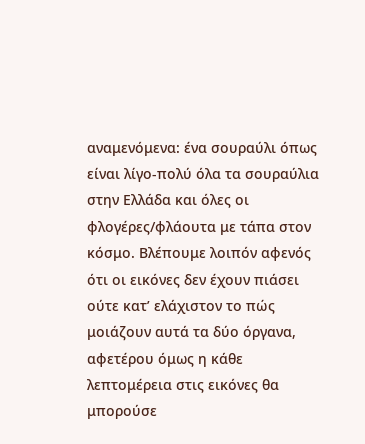αναμενόμενα: ένα σουραύλι όπως είναι λίγο-πολύ όλα τα σουραύλια στην Ελλάδα και όλες οι φλογέρες/φλάουτα με τάπα στον κόσμο. Βλέπουμε λοιπόν αφενός ότι οι εικόνες δεν έχουν πιάσει ούτε κατ’ ελάχιστον το πώς μοιάζουν αυτά τα δύο όργανα, αφετέρου όμως η κάθε λεπτομέρεια στις εικόνες θα μπορούσε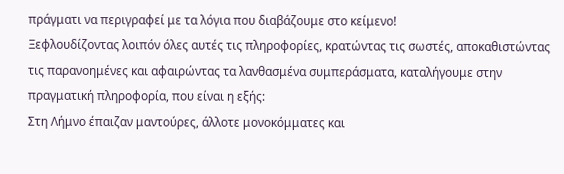πράγματι να περιγραφεί με τα λόγια που διαβάζουμε στο κείμενο!
Ξεφλουδίζοντας λοιπόν όλες αυτές τις πληροφορίες, κρατώντας τις σωστές, αποκαθιστώντας τις παρανοημένες και αφαιρώντας τα λανθασμένα συμπεράσματα, καταλήγουμε στην πραγματική πληροφορία, που είναι η εξής:
Στη Λήμνο έπαιζαν μαντούρες, άλλοτε μονοκόμματες και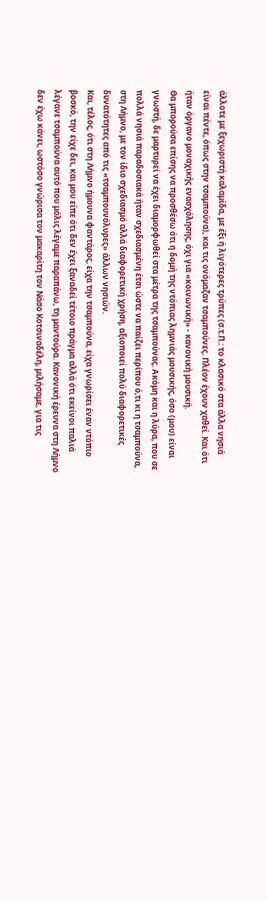άλλοτε με ξεχωριστή καλαμίδα, με έξι ή λιγότερες τρύπες (σ.τ.Π.: το κλασικό στα άλλα νησιά είναι πέντε, όπως στην τσαμπούνα), και τις ονόμαζαν τσαμπούνες. Πλέον έχουν χαθεί. Και ότι ήταν όργανο μοναχικής ενασχόλησης, όχι για «κοινωνική» - κανονική μουσική.
Θα μπορούσα επίσης να προσθέσω ότι η δομή της ντόπιας λημνιάς μουσικής, όσο (μου) είναι γνωστή, δε μαρτυρεί να έχει διαμορφωθεί στα μέτρα της τσαμπούνας. Ακόμη και η λύρα, που σε πολλά νησιά παραδοσιακά ήταν σχεδιασμένη έτσι ώστε να παίζει περίπου ό,τι κι η τσαμπούνα, στη Λήμνο, με τον ίδιο σχεδιασμό αλλά διαφορετική χρήση, αξιοποιεί πολύ διαφορετικές δυνατότητες από τις «τσαμπουνόλυρες» άλλων νησιών.
Και, τέλος, ότι στη Λήμνο ήμουνα φαντάρος, είχα την τσαμπούνα, είχα γνωρίσει έναν ντόπιο βοσκό, την είχε δει, και μου είπε ότι δεν έχει ξαναδεί τέτοιο πράγμα αλλά ότι εκείνοι παλιά λέγανε τσαμπούνα αυτό που μόλις λέγαμε παραπάνω, τη μαντούρα. Κανονική έρευνα στη Λήμνο δεν έχω κάνει, ωστόσο γνώρισα τον μακαρίτη τον Νάσο Κοτσιναδέλη, μιλήσαμε, για τις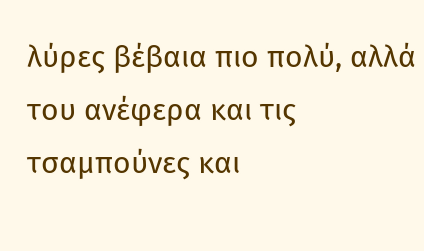λύρες βέβαια πιο πολύ, αλλά του ανέφερα και τις τσαμπούνες και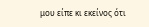μου είπε κι εκείνος ότι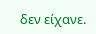δεν είχανε.